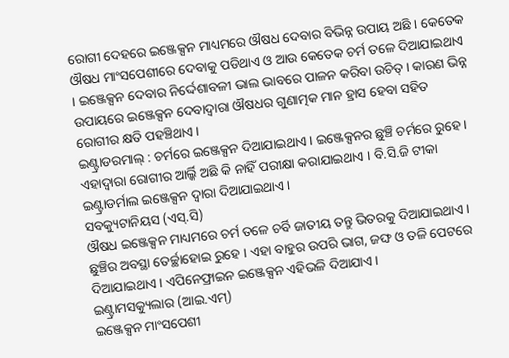ରୋଗୀ ଦେହରେ ଇଞ୍ଜେକ୍ସନ ମାଧ୍ୟମରେ ଔଷଧ ଦେବାର ବିଭିନ୍ନ ଉପାୟ ଅଛି । କେତେକ ଔଷଧ ମାଂସପେଶୀରେ ଦେବାକୁ ପଡିଥାଏ ଓ ଆଉ କେତେକ ଚର୍ମ ତଳେ ଦିଆଯାଇଥାଏ । ଇଞ୍ଜେକ୍ସନ ଦେବାର ନିର୍ଦ୍ଦେଶାବଳୀ ଭାଲ ଭାବରେ ପାଳନ କରିବା ଉଚିତ୍ । କାରଣ ଭିନ୍ନ ଉପାୟରେ ଇଞ୍ଜେକ୍ସନ ଦେବାଦ୍ଵାରା ଔଷଧର ଗୁଣାତ୍ମକ ମାନ ହ୍ରାସ ହେବା ସହିତ ରୋଗୀର କ୍ଷତି ପହଞ୍ଚିଥାଏ ।
ଇଣ୍ଟ୍ରାଡରମାଲ୍ : ଚର୍ମରେ ଇଞ୍ଜେକ୍ସନ ଦିଆଯାଇଥାଏ । ଇଞ୍ଜେକ୍ସନର ଛୁଞ୍ଚି ଚର୍ମରେ ରୁହେ । ଏହାଦ୍ଵାରା ରୋଗୀର ଆର୍ଲ୍କି ଅଛି କି ନାହିଁ ପରୀକ୍ଷା କରାଯାଇଥାଏ । ବି.ସି.ଜି ଟୀକା ଇଣ୍ଟ୍ରାଡର୍ମାଲ ଇଞ୍ଜେକ୍ସନ ଦ୍ଵାରା ଦିଆଯାଇଥାଏ।
ସବକ୍ୟୁଟାନିୟସ (ଏସ୍.ସି)
ଔଷଧ ଇଞ୍ଜେକ୍ସନ ମାଧ୍ୟମରେ ଚର୍ମ ତଳେ ଚର୍ବି ଜାତୀୟ ତନ୍ତୁ ଭିତରକୁ ଦିଆଯାଇଥାଏ । ଛୁଞ୍ଚିର ଅବସ୍ଥା ତେର୍ଚ୍ଛାହୋଇ ରୁହେ । ଏହା ବାହୁର ଉପରି ଭାଗ, ଜଙ୍ଘ ଓ ତଳି ପେଟରେ ଦିଆଯାଇଥାଏ । ଏପିନେଫ୍ରାଇନ ଇଞ୍ଜେକ୍ସନ ଏହିଭଳି ଦିଆଯାଏ ।
ଇଣ୍ଟ୍ରାମସକ୍ୟୁଲାର (ଆଇ.ଏମ୍)
ଇଞ୍ଜେକ୍ସନ ମାଂସପେଶୀ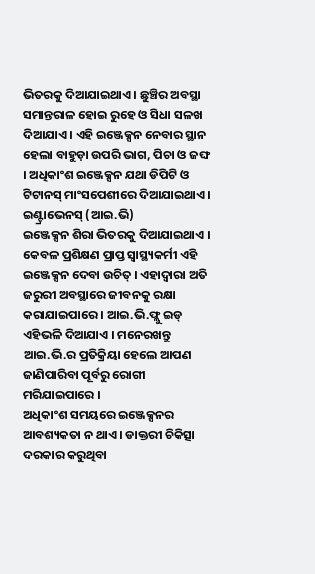ଭିତରକୁ ଦିଆଯାଇଥାଏ । ଛୁଞ୍ଚିର ଅବସ୍ଥା ସମାନ୍ତରାଳ ହୋଇ ରୁହେ ଓ ସିଧା ସଳଖ ଦିଆଯାଏ । ଏହି ଇଞ୍ଜେକ୍ସନ ନେବାର ସ୍ଥାନ ହେଲା ବାହୁଡ଼ା ଉପରି ଭାଗ, ପିଚା ଓ ଜଙ୍ଘ । ଅଧିକାଂଶ ଇଞ୍ଜେକ୍ସନ ଯଥା ଡିପିଟି ଓ ଟିଟାନସ୍ ମାଂସପେଶୀରେ ଦିଆଯାଇଥାଏ ।
ଇଣ୍ଟ୍ରାଭେନସ୍ (ଆଇ.ଭି)
ଇଞ୍ଜେକ୍ସନ ଶିରା ଭିତରକୁ ଦିଆଯାଇଥାଏ । କେବଳ ପ୍ରଶିକ୍ଷଣ ପ୍ରାପ୍ତ ସ୍ୱାସ୍ଥ୍ୟକର୍ମୀ ଏହି ଇଞ୍ଜେକ୍ସନ ଦେବା ଉଚିତ୍ । ଏହାଦ୍ଵାରା ଅତି ଜରୁରୀ ଅବସ୍ଥାରେ ଜୀବନକୁ ରକ୍ଷା କରାଯାଇପାରେ । ଆଇ.ଭି.ଫ୍ଲୁ ଇଡ୍ ଏହିଭଳି ଦିଆଯାଏ । ମନେରଖନ୍ତୁ ଆଇ.ଭି.ର ପ୍ରତିକ୍ରିୟା ହେଲେ ଆପଣ ଜାଣିପାରିବା ପୂର୍ବରୁ ରୋଗୀ ମରିଯାଇପାରେ ।
ଅଧିକାଂଶ ସମୟରେ ଇଞ୍ଜେକ୍ସନର ଆବଶ୍ୟକତା ନ ଥାଏ । ଡାକ୍ତରୀ ଚିକିତ୍ସା ଦରକାର କରୁଥିବା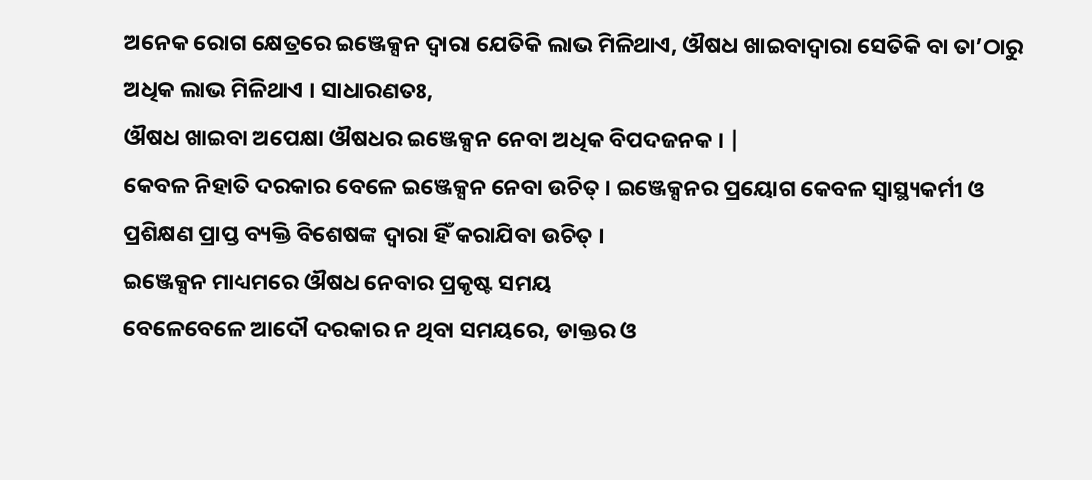ଅନେକ ରୋଗ କ୍ଷେତ୍ରରେ ଇଞ୍ଜେକ୍ସନ ଦ୍ଵାରା ଯେତିକି ଲାଭ ମିଳିଥାଏ, ଔଷଧ ଖାଇବାଦ୍ଵାରା ସେତିକି ବା ତା’ଠାରୁ ଅଧିକ ଲାଭ ମିଳିଥାଏ । ସାଧାରଣତଃ,
ଔଷଧ ଖାଇବା ଅପେକ୍ଷା ଔଷଧର ଇଞ୍ଜେକ୍ସନ ନେବା ଅଧିକ ବିପଦଜନକ । |
କେବଳ ନିହାତି ଦରକାର ବେଳେ ଇଞ୍ଜେକ୍ସନ ନେବା ଉଚିତ୍ । ଇଞ୍ଜେକ୍ସନର ପ୍ରୟୋଗ କେବଳ ସ୍ୱାସ୍ଥ୍ୟକର୍ମୀ ଓ ପ୍ରଶିକ୍ଷଣ ପ୍ରାପ୍ତ ବ୍ୟକ୍ତି ବିଶେଷଙ୍କ ଦ୍ଵାରା ହିଁ କରାଯିବା ଉଚିତ୍ ।
ଇଞ୍ଜେକ୍ସନ ମାଧ୍ୟମରେ ଔଷଧ ନେବାର ପ୍ରକୃଷ୍ଟ ସମୟ
ବେଳେବେଳେ ଆଦୌ ଦରକାର ନ ଥିବା ସମୟରେ, ଡାକ୍ତର ଓ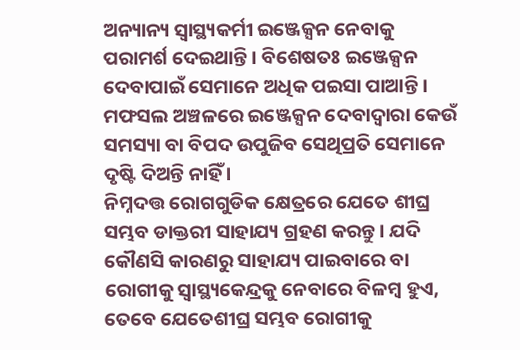ଅନ୍ୟାନ୍ୟ ସ୍ୱାସ୍ଥ୍ୟକର୍ମୀ ଇଞ୍ଜେକ୍ସନ ନେବାକୁ ପରାମର୍ଶ ଦେଇଥାନ୍ତି । ବିଶେଷତଃ ଇଞ୍ଜେକ୍ସନ ଦେବାପାଇଁ ସେମାନେ ଅଧିକ ପଇସା ପାଆନ୍ତି । ମଫସଲ ଅଞ୍ଚଳରେ ଇଞ୍ଜେକ୍ସନ ଦେବାଦ୍ଵାରା କେଉଁ ସମସ୍ୟା ବା ବିପଦ ଉପୁଜିବ ସେଥିପ୍ରତି ସେମାନେ ଦୃଷ୍ଟି ଦିଅନ୍ତି ନାହିଁ ।
ନିମ୍ନଦତ୍ତ ରୋଗଗୁଡିକ କ୍ଷେତ୍ରରେ ଯେତେ ଶୀଘ୍ର ସମ୍ଭବ ଡାକ୍ତରୀ ସାହାଯ୍ୟ ଗ୍ରହଣ କରନ୍ତୁ । ଯଦି କୌଣସି କାରଣରୁ ସାହାଯ୍ୟ ପାଇବାରେ ବା ରୋଗୀକୁ ସ୍ୱାସ୍ଥ୍ୟକେନ୍ଦ୍ରକୁ ନେବାରେ ବିଳମ୍ବ ହୁଏ, ତେବେ ଯେତେଶୀଘ୍ର ସମ୍ଭବ ରୋଗୀକୁ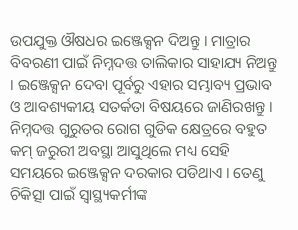ଉପଯୁକ୍ତ ଔଷଧର ଇଞ୍ଜେକ୍ସନ ଦିଅନ୍ତୁ । ମାତ୍ରାର ବିବରଣୀ ପାଇଁ ନିମ୍ନଦତ୍ତ ତାଲିକାର ସାହାଯ୍ୟ ନିଅନ୍ତୁ । ଇଞ୍ଜେକ୍ସନ ଦେବା ପୂର୍ବରୁ ଏହାର ସମ୍ଭାବ୍ୟ ପ୍ରଭାବ ଓ ଆବଶ୍ୟକୀୟ ସତର୍କତା ବିଷୟରେ ଜାଣିରଖନ୍ତୁ ।
ନିମ୍ନଦତ୍ତ ଗୁରୁତର ରୋଗ ଗୁଡିକ କ୍ଷେତ୍ରରେ ବହୁତ କମ୍ ଜରୁରୀ ଅବସ୍ଥା ଆସୁଥିଲେ ମଧ୍ୟ ସେହି ସମୟରେ ଇଞ୍ଜେକ୍ସନ ଦରକାର ପଡିଥାଏ । ତେଣୁ ଚିକିତ୍ସା ପାଇଁ ସ୍ୱାସ୍ଥ୍ୟକର୍ମୀଙ୍କ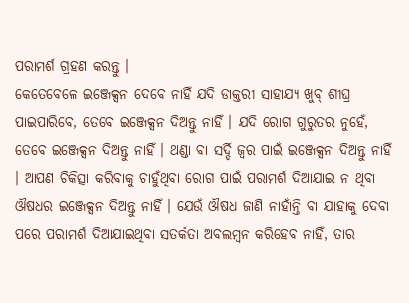ପରାମର୍ଶ ଗ୍ରହଣ କରନ୍ତୁ ।
କେତେବେଳେ ଇଞ୍ଜେକ୍ସନ ଦେବେ ନାହିଁ ଯଦି ଡାକ୍ତରୀ ସାହାଯ୍ୟ ଖୁବ୍ ଶୀଘ୍ର ପାଇପାରିବେ, ତେବେ ଇଞ୍ଜେକ୍ସନ ଦିଅନ୍ତୁ ନାହିଁ । ଯଦି ରୋଗ ଗୁରୁତର ନୁହେଁ, ତେବେ ଇଞ୍ଜେକ୍ସନ ଦିଅନ୍ତୁ ନାହିଁ । ଥଣ୍ଡା ବା ସର୍ଦ୍ଦି ଜ୍ଵର ପାଇଁ ଇଞ୍ଜେକ୍ସନ ଦିଅନ୍ତୁ ନାହିଁ । ଆପଣ ଚିକିତ୍ସା କରିବାକୁ ଚାହୁଁଥିବା ରୋଗ ପାଇଁ ପରାମର୍ଶ ଦିଆଯାଇ ନ ଥିବା ଔଷଧର ଇଞ୍ଜେକ୍ସନ ଦିଅନ୍ତୁ ନାହିଁ । ଯେଉଁ ଔଷଧ ଜାଣି ନାହାଁନ୍ତି ବା ଯାହାକୁ ଦେବା ପରେ ପରାମର୍ଶ ଦିଆଯାଇଥିବା ସତର୍କତା ଅବଲମ୍ବନ କରିହେବ ନାହିଁ, ତାର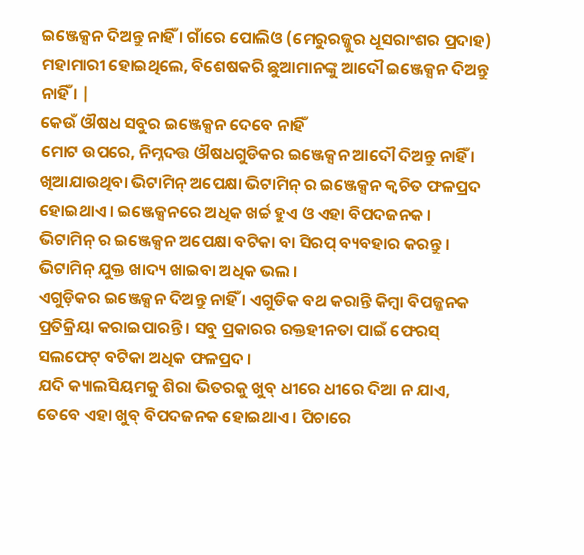ଇଞ୍ଜେକ୍ସନ ଦିଅନ୍ତୁ ନାହିଁ । ଗାଁରେ ପୋଲିଓ (ମେରୁରଜ୍ଜୁର ଧୂସରାଂଶର ପ୍ରଦାହ) ମହାମାରୀ ହୋଇଥିଲେ, ବିଶେଷକରି ଛୁଆମାନଙ୍କୁ ଆଦୌ ଇଞ୍ଜେକ୍ସନ ଦିଅନ୍ତୁ ନାହିଁ । |
କେଉଁ ଔଷଧ ସବୁର ଇଞ୍ଜେକ୍ସନ ଦେବେ ନାହିଁ
ମୋଟ ଉପରେ, ନିମ୍ନଦତ୍ତ ଔଷଧଗୁଡିକର ଇଞ୍ଜେକ୍ସନ ଆଦୌ ଦିଅନ୍ତୁ ନାହିଁ ।
ଖିଆଯାଉଥିବା ଭିଟାମିନ୍ ଅପେକ୍ଷା ଭିଟାମିନ୍ ର ଇଞ୍ଜେକ୍ସନ କ୍ଵଚିତ ଫଳପ୍ରଦ ହୋଇଥାଏ । ଇଞ୍ଜେକ୍ସନରେ ଅଧିକ ଖର୍ଚ୍ଚ ହୁଏ ଓ ଏହା ବିପଦଜନକ । ଭିଟାମିନ୍ ର ଇଞ୍ଜେକ୍ସନ ଅପେକ୍ଷା ବଟିକା ବା ସିରପ୍ ବ୍ୟବହାର କରନ୍ତୁ । ଭିଟାମିନ୍ ଯୁକ୍ତ ଖାଦ୍ୟ ଖାଇବା ଅଧିକ ଭଲ ।
ଏଗୁଡ଼ିକର ଇଞ୍ଜେକ୍ସନ ଦିଅନ୍ତୁ ନାହିଁ । ଏଗୁଡିକ ବଥ କରାନ୍ତି କିମ୍ବା ବିପଜ୍ଜନକ ପ୍ରତିକ୍ରିୟା କରାଇପାରନ୍ତି । ସବୁ ପ୍ରକାରର ରକ୍ତହୀନତା ପାଇଁ ଫେରସ୍ ସଲଫେଟ୍ ବଟିକା ଅଧିକ ଫଳପ୍ରଦ ।
ଯଦି କ୍ୟାଲସିୟମକୁ ଶିରା ଭିତରକୁ ଖୁବ୍ ଧୀରେ ଧୀରେ ଦିଆ ନ ଯାଏ, ତେବେ ଏହା ଖୁବ୍ ବିପଦଜନକ ହୋଇଥାଏ । ପିଚାରେ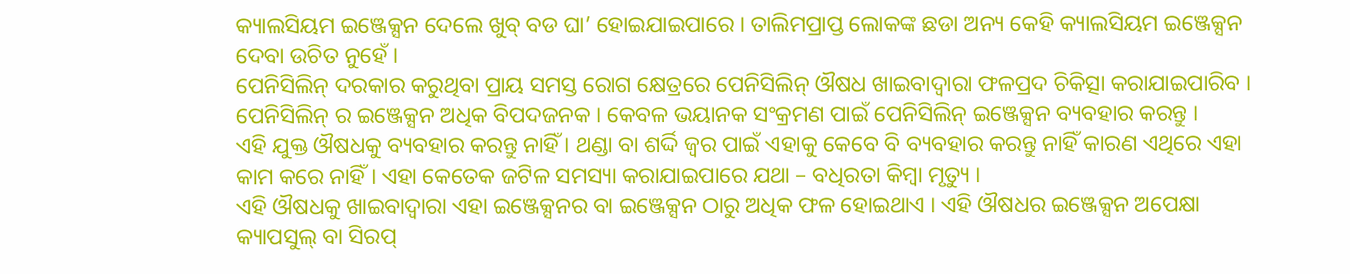କ୍ୟାଲସିୟମ ଇଞ୍ଜେକ୍ସନ ଦେଲେ ଖୁବ୍ ବଡ ଘା’ ହୋଇଯାଇପାରେ । ତାଲିମପ୍ରାପ୍ତ ଲୋକଙ୍କ ଛଡା ଅନ୍ୟ କେହି କ୍ୟାଲସିୟମ ଇଞ୍ଜେକ୍ସନ ଦେବା ଉଚିତ ନୁହେଁ ।
ପେନିସିଲିନ୍ ଦରକାର କରୁଥିବା ପ୍ରାୟ ସମସ୍ତ ରୋଗ କ୍ଷେତ୍ରରେ ପେନିସିଲିନ୍ ଔଷଧ ଖାଇବାଦ୍ଵାରା ଫଳପ୍ରଦ ଚିକିତ୍ସା କରାଯାଇପାରିବ । ପେନିସିଲିନ୍ ର ଇଞ୍ଜେକ୍ସନ ଅଧିକ ବିପଦଜନକ । କେବଳ ଭୟାନକ ସଂକ୍ରମଣ ପାଇଁ ପେନିସିଲିନ୍ ଇଞ୍ଜେକ୍ସନ ବ୍ୟବହାର କରନ୍ତୁ ।
ଏହି ଯୁକ୍ତ ଔଷଧକୁ ବ୍ୟବହାର କରନ୍ତୁ ନାହିଁ । ଥଣ୍ଡା ବା ଶର୍ଦ୍ଦି ଜ୍ଵର ପାଇଁ ଏହାକୁ କେବେ ବି ବ୍ୟବହାର କରନ୍ତୁ ନାହିଁ କାରଣ ଏଥିରେ ଏହା କାମ କରେ ନାହିଁ । ଏହା କେତେକ ଜଟିଳ ସମସ୍ୟା କରାଯାଇପାରେ ଯଥା – ବଧିରତା କିମ୍ବା ମୃତ୍ୟୁ ।
ଏହି ଔଷଧକୁ ଖାଇବାଦ୍ଵାରା ଏହା ଇଞ୍ଜେକ୍ସନର ବା ଇଞ୍ଜେକ୍ସନ ଠାରୁ ଅଧିକ ଫଳ ହୋଇଥାଏ । ଏହି ଔଷଧର ଇଞ୍ଜେକ୍ସନ ଅପେକ୍ଷା କ୍ୟାପସୁଲ୍ ବା ସିରପ୍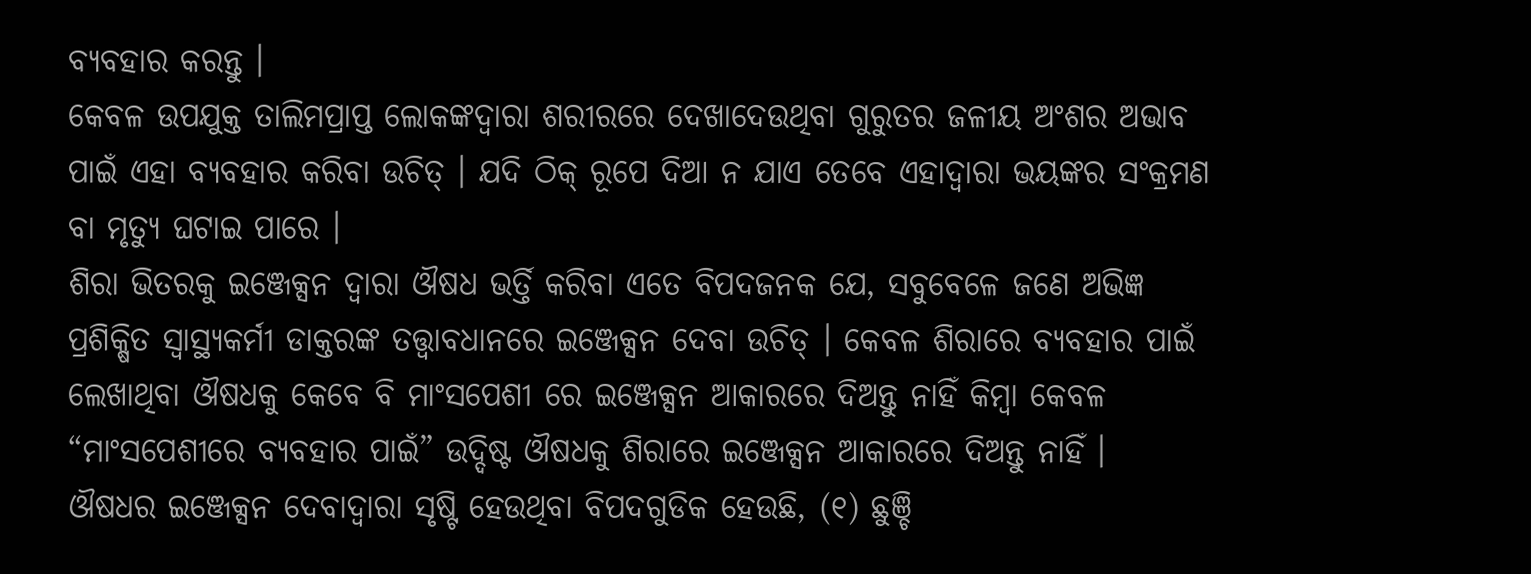ବ୍ୟବହାର କରନ୍ତୁ ।
କେବଳ ଉପଯୁକ୍ତ ତାଲିମପ୍ରାପ୍ତ ଲୋକଙ୍କଦ୍ଵାରା ଶରୀରରେ ଦେଖାଦେଉଥିବା ଗୁରୁତର ଜଳୀୟ ଅଂଶର ଅଭାବ ପାଇଁ ଏହା ବ୍ୟବହାର କରିବା ଉଚିତ୍ । ଯଦି ଠିକ୍ ରୂପେ ଦିଆ ନ ଯାଏ ତେବେ ଏହାଦ୍ଵାରା ଭୟଙ୍କର ସଂକ୍ରମଣ ବା ମୃତ୍ୟୁ ଘଟାଇ ପାରେ ।
ଶିରା ଭିତରକୁ ଇଞ୍ଜେକ୍ସନ ଦ୍ଵାରା ଔଷଧ ଭର୍ତ୍ତି କରିବା ଏତେ ବିପଦଜନକ ଯେ, ସବୁବେଳେ ଜଣେ ଅଭିଜ୍ଞ ପ୍ରଶିକ୍ଷିତ ସ୍ୱାସ୍ଥ୍ୟକର୍ମୀ ଡାକ୍ତରଙ୍କ ତତ୍ତ୍ଵାବଧାନରେ ଇଞ୍ଜେକ୍ସନ ଦେବା ଉଚିତ୍ । କେବଳ ଶିରାରେ ବ୍ୟବହାର ପାଇଁ ଲେଖାଥିବା ଔଷଧକୁ କେବେ ବି ମାଂସପେଶୀ ରେ ଇଞ୍ଜେକ୍ସନ ଆକାରରେ ଦିଅନ୍ତୁ ନାହିଁ କିମ୍ବା କେବଳ “ମାଂସପେଶୀରେ ବ୍ୟବହାର ପାଇଁ” ଉଦ୍ଦିଷ୍ଟ ଔଷଧକୁ ଶିରାରେ ଇଞ୍ଜେକ୍ସନ ଆକାରରେ ଦିଅନ୍ତୁ ନାହିଁ ।
ଔଷଧର ଇଞ୍ଜେକ୍ସନ ଦେବାଦ୍ଵାରା ସୃଷ୍ଟି ହେଉଥିବା ବିପଦଗୁଡିକ ହେଉଛି, (୧) ଛୁଞ୍ଚି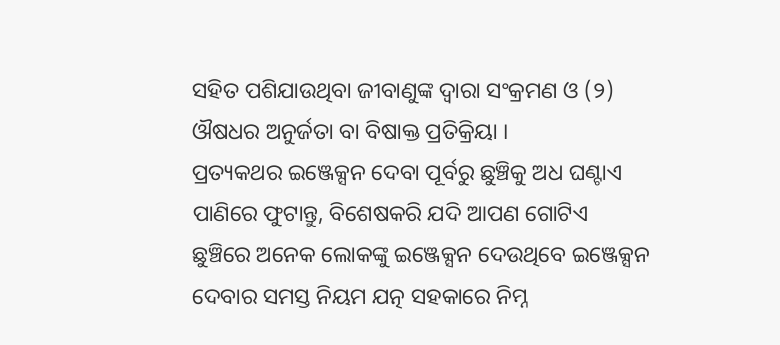ସହିତ ପଶିଯାଉଥିବା ଜୀବାଣୁଙ୍କ ଦ୍ଵାରା ସଂକ୍ରମଣ ଓ (୨) ଔଷଧର ଅନୁର୍ଜତା ବା ବିଷାକ୍ତ ପ୍ରତିକ୍ରିୟା ।
ପ୍ରତ୍ୟକଥର ଇଞ୍ଜେକ୍ସନ ଦେବା ପୂର୍ବରୁ ଛୁଞ୍ଚିକୁ ଅଧ ଘଣ୍ଟାଏ ପାଣିରେ ଫୁଟାନ୍ତୁ, ବିଶେଷକରି ଯଦି ଆପଣ ଗୋଟିଏ ଛୁଞ୍ଚିରେ ଅନେକ ଲୋକଙ୍କୁ ଇଞ୍ଜେକ୍ସନ ଦେଉଥିବେ ଇଞ୍ଜେକ୍ସନ ଦେବାର ସମସ୍ତ ନିୟମ ଯତ୍ନ ସହକାରେ ନିମ୍ନ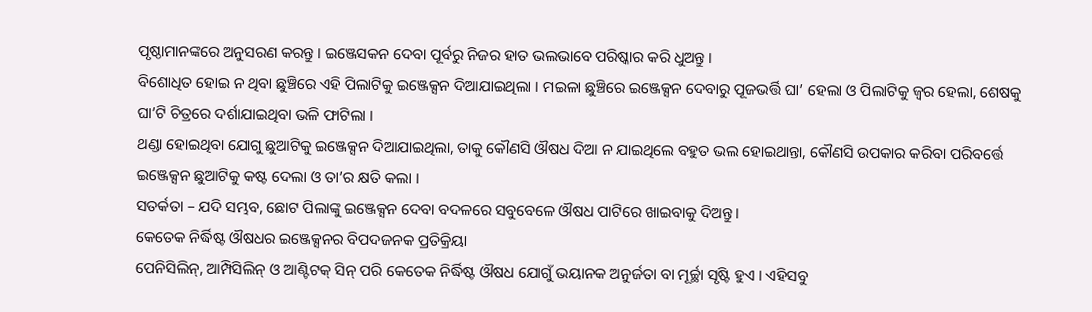ପୃଷ୍ଠାମାନଙ୍କରେ ଅନୁସରଣ କରନ୍ତୁ । ଇଞ୍ଜେସକନ ଦେବା ପୂର୍ବରୁ ନିଜର ହାତ ଭଲଭାବେ ପରିଷ୍କାର କରି ଧୁଅନ୍ତୁ ।
ବିଶୋଧିତ ହୋଇ ନ ଥିବା ଛୁଞ୍ଚିରେ ଏହି ପିଲାଟିକୁ ଇଞ୍ଜେକ୍ସନ ଦିଆଯାଇଥିଲା । ମଇଳା ଛୁଞ୍ଚିରେ ଇଞ୍ଜେକ୍ସନ ଦେବାରୁ ପୂଜଭର୍ତ୍ତି ଘା’ ହେଲା ଓ ପିଲାଟିକୁ ଜ୍ଵର ହେଲା, ଶେଷକୁ ଘା’ଟି ଚିତ୍ରରେ ଦର୍ଶାଯାଇଥିବା ଭଳି ଫାଟିଲା ।
ଥଣ୍ଡା ହୋଇଥିବା ଯୋଗୁ ଛୁଆଟିକୁ ଇଞ୍ଜେକ୍ସନ ଦିଆଯାଇଥିଲା, ତାକୁ କୌଣସି ଔଷଧ ଦିଆ ନ ଯାଇଥିଲେ ବହୁତ ଭଲ ହୋଇଥାନ୍ତା, କୌଣସି ଉପକାର କରିବା ପରିବର୍ତ୍ତେ ଇଞ୍ଜେକ୍ସନ ଛୁଆଟିକୁ କଷ୍ଟ ଦେଲା ଓ ତା’ର କ୍ଷତି କଲା ।
ସତର୍କତା – ଯଦି ସମ୍ଭବ, ଛୋଟ ପିଲାଙ୍କୁ ଇଞ୍ଜେକ୍ସନ ଦେବା ବଦଳରେ ସବୁବେଳେ ଔଷଧ ପାଟିରେ ଖାଇବାକୁ ଦିଅନ୍ତୁ ।
କେତେକ ନିର୍ଦ୍ଧିଷ୍ଟ ଔଷଧର ଇଞ୍ଜେକ୍ସନର ବିପଦଜନକ ପ୍ରତିକ୍ରିୟା
ପେନିସିଲିନ୍, ଆମ୍ପିସିଲିନ୍ ଓ ଆଣ୍ଟିଟକ୍ ସିନ୍ ପରି କେତେକ ନିର୍ଦ୍ଧିଷ୍ଟ ଔଷଧ ଯୋଗୁଁ ଭୟାନକ ଅନୁର୍ଜତା ବା ମୂର୍ଚ୍ଛା ସୃଷ୍ଟି ହୁଏ । ଏହିସବୁ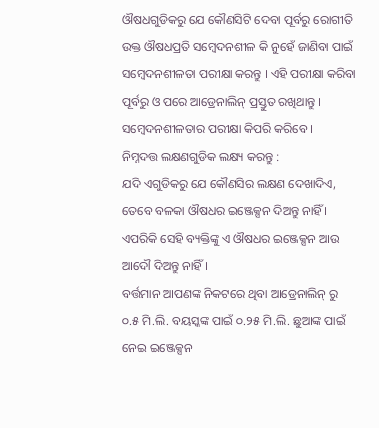ଔଷଧଗୁଡିକରୁ ଯେ କୌଣସିଟି ଦେବା ପୂର୍ବରୁ ରୋଗୀତି ଉକ୍ତ ଔଷଧପ୍ରତି ସମ୍ବେଦନଶୀଳ କି ନୁହେଁ ଜାଣିବା ପାଇଁ ସମ୍ବେଦନଶୀଳତା ପରୀକ୍ଷା କରନ୍ତୁ । ଏହି ପରୀକ୍ଷା କରିବା ପୂର୍ବରୁ ଓ ପରେ ଆଡ୍ରେନାଲିନ୍ ପ୍ରସ୍ତୁତ ରଖିଥାନ୍ତୁ ।
ସମ୍ବେଦନଶୀଳତାର ପରୀକ୍ଷା କିପରି କରିବେ ।
ନିମ୍ନଦତ୍ତ ଲକ୍ଷଣଗୁଡିକ ଲକ୍ଷ୍ୟ କରନ୍ତୁ :
ଯଦି ଏଗୁଡିକରୁ ଯେ କୌଣସିର ଲକ୍ଷଣ ଦେଖାଦିଏ, ତେବେ ବଳକା ଔଷଧର ଇଞ୍ଜେକ୍ସନ ଦିଅନ୍ତୁ ନାହିଁ । ଏପରିକି ସେହି ବ୍ୟକ୍ତିଙ୍କୁ ଏ ଔଷଧର ଇଞ୍ଜେକ୍ସନ ଆଉ ଆଦୌ ଦିଅନ୍ତୁ ନାହିଁ ।
ବର୍ତ୍ତମାନ ଆପଣଙ୍କ ନିକଟରେ ଥିବା ଆଡ୍ରେନାଲିନ୍ ରୁ ୦.୫ ମି.ଲି. ବୟସ୍କଙ୍କ ପାଇଁ ୦.୨୫ ମି.ଲି. ଛୁଆଙ୍କ ପାଇଁ ନେଇ ଇଞ୍ଜେକ୍ସନ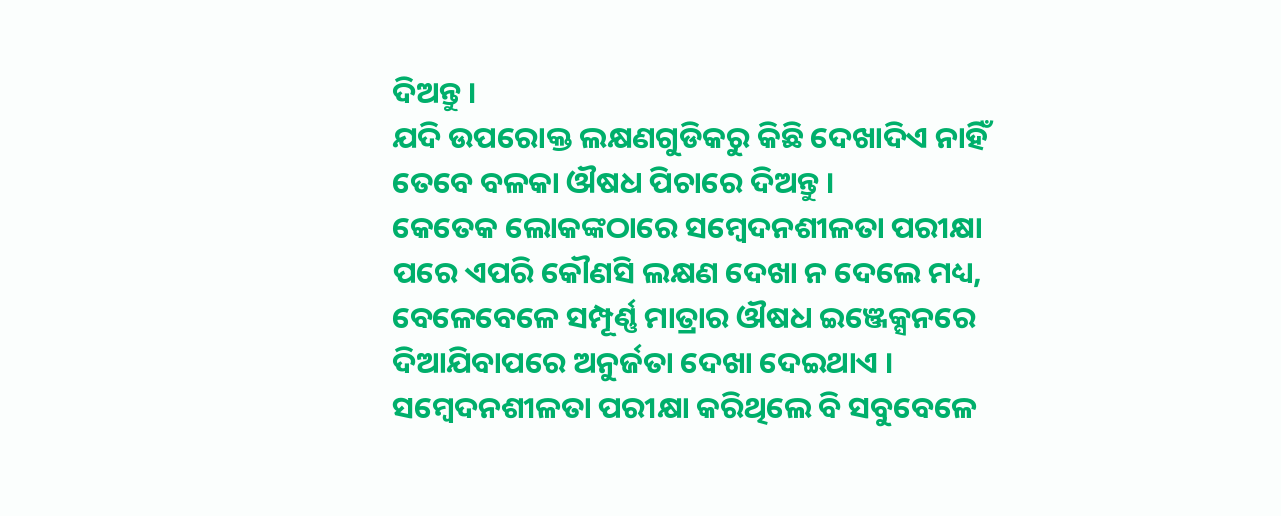ଦିଅନ୍ତୁ ।
ଯଦି ଉପରୋକ୍ତ ଲକ୍ଷଣଗୁଡିକରୁ କିଛି ଦେଖାଦିଏ ନାହିଁ ତେବେ ବଳକା ଔଷଧ ପିଚାରେ ଦିଅନ୍ତୁ ।
କେତେକ ଲୋକଙ୍କଠାରେ ସମ୍ବେଦନଶୀଳତା ପରୀକ୍ଷା ପରେ ଏପରି କୌଣସି ଲକ୍ଷଣ ଦେଖା ନ ଦେଲେ ମଧ୍ୟ, ବେଳେବେଳେ ସମ୍ପୂର୍ଣ୍ଣ ମାତ୍ରାର ଔଷଧ ଇଞ୍ଜେକ୍ସନରେ ଦିଆଯିବାପରେ ଅନୁର୍ଜତା ଦେଖା ଦେଇଥାଏ ।
ସମ୍ବେଦନଶୀଳତା ପରୀକ୍ଷା କରିଥିଲେ ବି ସବୁବେଳେ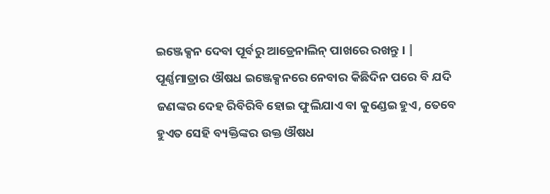ଇଞ୍ଜେକ୍ସନ ଦେବା ପୂର୍ବରୁ ଆଡ୍ରେନାଲିନ୍ ପାଖରେ ରଖନ୍ତୁ । |
ପୂର୍ଣ୍ଣମାତ୍ରାର ଔଷଧ ଇଞ୍ଜେକ୍ସନରେ ନେବାର କିଛିଦିନ ପରେ ବି ଯଦି ଜଣଙ୍କର ଦେହ ରିବିରିବି ହୋଇ ଫୁଲିଯାଏ ବା କୁଣ୍ଡେଇ ହୁଏ, ତେବେ ହୁଏତ ସେହି ବ୍ୟକ୍ତିଙ୍କର ଉକ୍ତ ଔଷଧ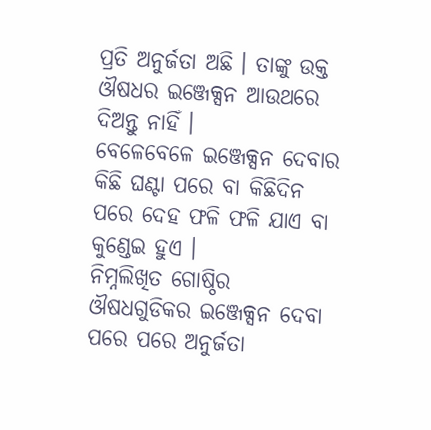ପ୍ରତି ଅନୁର୍ଜତା ଅଛି । ତାଙ୍କୁ ଉକ୍ତ ଔଷଧର ଇଞ୍ଜେକ୍ସନ ଆଉଥରେ ଦିଅନ୍ତୁ ନାହିଁ ।
ବେଳେବେଳେ ଇଞ୍ଜେକ୍ସନ ଦେବାର କିଛି ଘଣ୍ଟା ପରେ ବା କିଛିଦିନ ପରେ ଦେହ ଫଳି ଫଳି ଯାଏ ବା କୁଣ୍ଡେଇ ହୁଏ ।
ନିମ୍ନଲିଖିତ ଗୋଷ୍ଠିର ଔଷଧଗୁଡିକର ଇଞ୍ଜେକ୍ସନ ଦେବା ପରେ ପରେ ଅନୁର୍ଜତା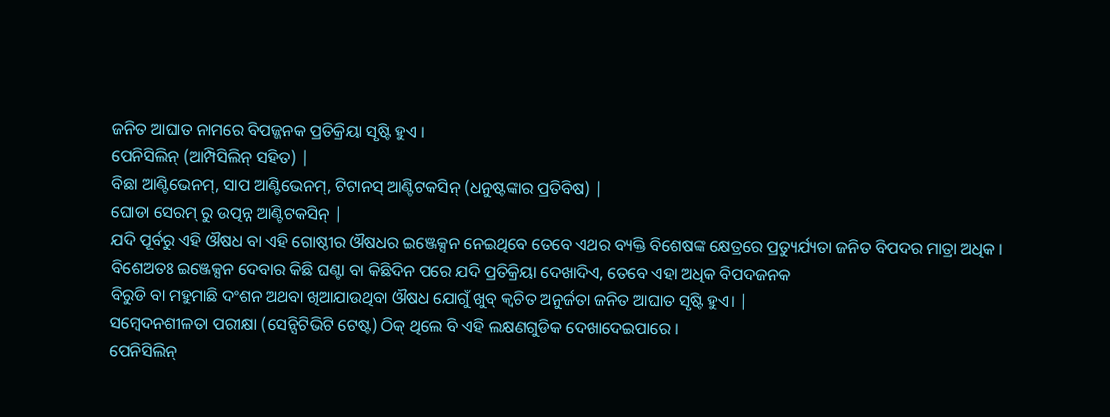ଜନିତ ଆଘାତ ନାମରେ ବିପଜ୍ଜନକ ପ୍ରତିକ୍ରିୟା ସୃଷ୍ଟି ହୁଏ ।
ପେନିସିଲିନ୍ (ଆମ୍ପିସିଲିନ୍ ସହିତ) |
ବିଛା ଆଣ୍ଟିଭେନମ୍, ସାପ ଆଣ୍ଟିଭେନମ୍, ଟିଟାନସ୍ ଆଣ୍ଟିଟକସିନ୍ (ଧନୁଷ୍ଟଙ୍କାର ପ୍ରତିବିଷ) |
ଘୋଡା ସେରମ୍ ରୁ ଉତ୍ପନ୍ନ ଆଣ୍ଟିଟକସିନ୍ |
ଯଦି ପୂର୍ବରୁ ଏହି ଔଷଧ ବା ଏହି ଗୋଷ୍ଠୀର ଔଷଧର ଇଞ୍ଜେକ୍ସନ ନେଇଥିବେ ତେବେ ଏଥର ବ୍ୟକ୍ତି ବିଶେଷଙ୍କ କ୍ଷେତ୍ରରେ ପ୍ରତ୍ୟୁର୍ଯ୍ୟତା ଜନିତ ବିପଦର ମାତ୍ରା ଅଧିକ । ବିଶେଅତଃ ଇଞ୍ଜେକ୍ସନ ଦେବାର କିଛି ଘଣ୍ଟା ବା କିଛିଦିନ ପରେ ଯଦି ପ୍ରତିକ୍ରିୟା ଦେଖାଦିଏ, ତେବେ ଏହା ଅଧିକ ବିପଦଜନକ
ବିରୁଡି ବା ମହୁମାଛି ଦଂଶନ ଅଥବା ଖିଆଯାଉଥିବା ଔଷଧ ଯୋଗୁଁ ଖୁବ୍ କ୍ଵଚିତ ଅନୁର୍ଜତା ଜନିତ ଆଘାତ ସୃଷ୍ଟି ହୁଏ। |
ସମ୍ବେଦନଶୀଳତା ପରୀକ୍ଷା (ସେନ୍ସିଟିଭିଟି ଟେଷ୍ଟ) ଠିକ୍ ଥିଲେ ବି ଏହି ଲକ୍ଷଣଗୁଡିକ ଦେଖାଦେଇପାରେ ।
ପେନିସିଲିନ୍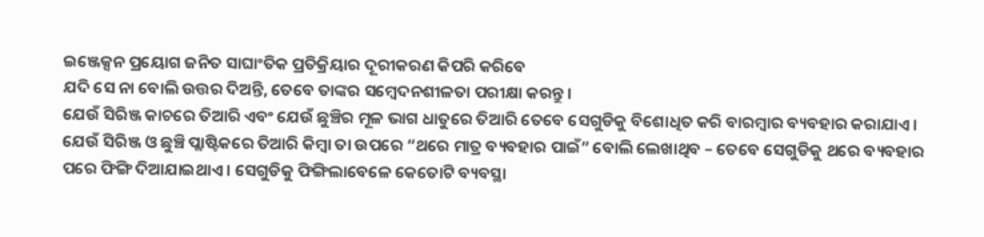ଇଞ୍ଜେକ୍ସନ ପ୍ରୟୋଗ ଜନିତ ସାଘାଂତିକ ପ୍ରତିକ୍ରିୟାର ଦୂରୀକରଣ କିପରି କରିବେ
ଯଦି ସେ ନା ବୋଲି ଉତ୍ତର ଦିଅନ୍ତି, ତେବେ ତାଙ୍କର ସମ୍ବେଦନଶୀଳତା ପରୀକ୍ଷା କରନ୍ତୁ ।
ଯେଉଁ ସିରିଞ୍ଜ କାଚରେ ତିଆରି ଏବଂ ଯେଉଁ ଛୁଞ୍ଚିର ମୂଳ ଭାଗ ଧାତୁରେ ତିଆରି ତେବେ ସେଗୁଡିକୁ ବିଶୋଧିତ କରି ବାରମ୍ବାର ବ୍ୟବହାର କରାଯାଏ । ଯେଉଁ ସିରିଞ୍ଜ ଓ ଛୁଞ୍ଚି ପ୍ଲାଷ୍ଟିକରେ ତିଆରି କିମ୍ବା ତା ଉପରେ “ଥରେ ମାତ୍ର ବ୍ୟବହାର ପାଇଁ” ବୋଲି ଲେଖାଥିବ – ତେବେ ସେଗୁଡିକୁ ଥରେ ବ୍ୟବହାର ପରେ ଫିଙ୍ଗି ଦିଆଯାଇଥାଏ । ସେଗୁଡିକୁ ଫିଙ୍ଗିଲାବେଳେ କେତୋଟି ବ୍ୟବସ୍ଥା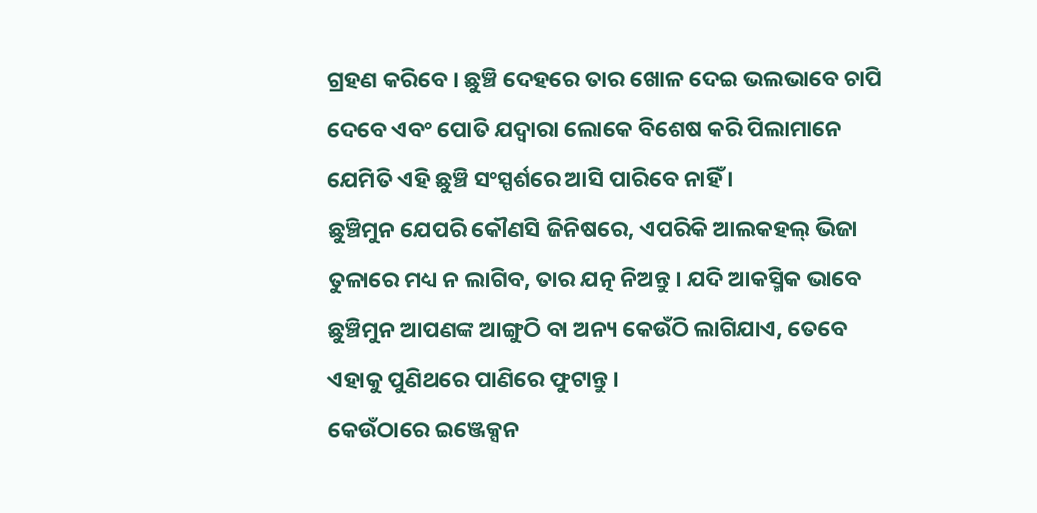ଗ୍ରହଣ କରିବେ । ଛୁଞ୍ଚି ଦେହରେ ତାର ଖୋଳ ଦେଇ ଭଲଭାବେ ଚାପି ଦେବେ ଏବଂ ପୋତି ଯଦ୍ଵାରା ଲୋକେ ବିଶେଷ କରି ପିଲାମାନେ ଯେମିତି ଏହି ଛୁଞ୍ଚି ସଂସ୍ପର୍ଶରେ ଆସି ପାରିବେ ନାହିଁ ।
ଛୁଞ୍ଚିମୁନ ଯେପରି କୌଣସି ଜିନିଷରେ, ଏପରିକି ଆଲକହଲ୍ ଭିଜା ତୁଳାରେ ମଧ୍ୟ ନ ଲାଗିବ, ତାର ଯତ୍ନ ନିଅନ୍ତୁ । ଯଦି ଆକସ୍ମିକ ଭାବେ ଛୁଞ୍ଚିମୁନ ଆପଣଙ୍କ ଆଙ୍ଗୁଠି ବା ଅନ୍ୟ କେଉଁଠି ଲାଗିଯାଏ, ତେବେ ଏହାକୁ ପୁଣିଥରେ ପାଣିରେ ଫୁଟାନ୍ତୁ ।
କେଉଁଠାରେ ଇଞ୍ଜେକ୍ସନ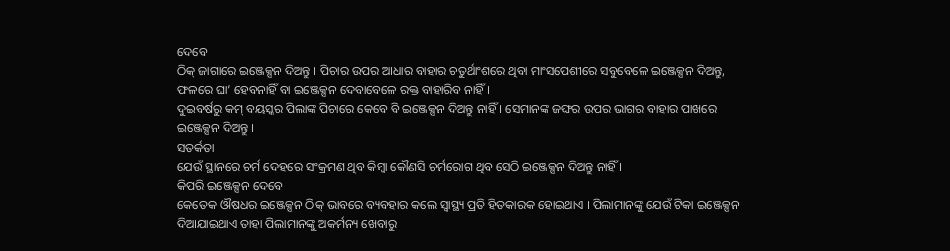ଦେବେ
ଠିକ୍ ଜାଗାରେ ଇଞ୍ଜେକ୍ସନ ଦିଅନ୍ତୁ । ପିଚାର ଉପର ଆଧାର ବାହାର ଚତୁର୍ଥାଂଶରେ ଥିବା ମାଂସପେଶୀରେ ସବୁବେଳେ ଇଞ୍ଜେକ୍ସନ ଦିଅନ୍ତୁ, ଫଳରେ ଘା’ ହେବନାହିଁ ବା ଇଞ୍ଜେକ୍ସନ ଦେବାବେଳେ ରକ୍ତ ବାହାରିବ ନାହିଁ ।
ଦୁଇବର୍ଷରୁ କମ୍ ବୟସ୍କର ପିଲାଙ୍କ ପିଚାରେ କେବେ ବି ଇଞ୍ଜେକ୍ସନ ଦିଅନ୍ତୁ ନାହିଁ । ସେମାନଙ୍କ ଜଙ୍ଘର ଉପର ଭାଗର ବାହାର ପାଖରେ ଇଞ୍ଜେକ୍ସନ ଦିଅନ୍ତୁ ।
ସତର୍କତା
ଯେଉଁ ସ୍ଥାନରେ ଚର୍ମ ଦେହରେ ସଂକ୍ରମଣ ଥିବ କିମ୍ବା କୌଣସି ଚର୍ମରୋଗ ଥିବ ସେଠି ଇଞ୍ଜେକ୍ସନ ଦିଅନ୍ତୁ ନାହିଁ ।
କିପରି ଇଞ୍ଜେକ୍ସନ ଦେବେ
କେତେକ ଔଷଧର ଇଞ୍ଜେକ୍ସନ ଠିକ୍ ଭାବରେ ବ୍ୟବହାର କଲେ ସ୍ୱାସ୍ଥ୍ୟ ପ୍ରତି ହିତକାରକ ହୋଇଥାଏ । ପିଲାମାନଙ୍କୁ ଯେଉଁ ଟିକା ଇଞ୍ଜେକ୍ସନ ଦିଆଯାଇଥାଏ ତାହା ପିଲାମାନଙ୍କୁ ଅକର୍ମନ୍ୟ ଖେବାରୁ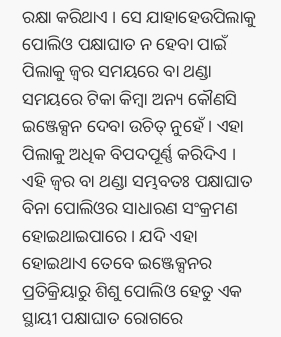ରକ୍ଷା କରିଥାଏ । ସେ ଯାହାହେଉପିଲାକୁ ପୋଲିଓ ପକ୍ଷାଘାତ ନ ହେବା ପାଇଁ ପିଲାକୁ ଜ୍ଵର ସମୟରେ ବା ଥଣ୍ଡା ସମୟରେ ଟିକା କିମ୍ବା ଅନ୍ୟ କୌଣସି ଇଞ୍ଜେକ୍ସନ ଦେବା ଉଚିତ୍ ନୁହେଁ । ଏହା ପିଲାକୁ ଅଧିକ ବିପଦପୂର୍ଣ୍ଣ କରିଦିଏ । ଏହି ଜ୍ଵର ବା ଥଣ୍ଡା ସମ୍ଭବତଃ ପକ୍ଷାଘାତ ବିନା ପୋଲିଓର ସାଧାରଣ ସଂକ୍ରମଣ ହୋଇଥାଇପାରେ । ଯଦି ଏହା ହୋଇଥାଏ ତେବେ ଇଞ୍ଜେକ୍ସନର ପ୍ରତିକ୍ରିୟାରୁ ଶିଶୁ ପୋଲିଓ ହେତୁ ଏକ ସ୍ଥାୟୀ ପକ୍ଷାଘାତ ରୋଗରେ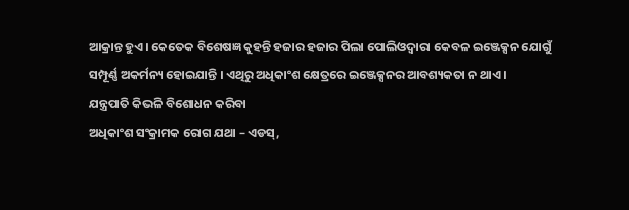ଆକ୍ରାନ୍ତ ହୁଏ । କେତେକ ବିଶେଷଜ୍ଞ କୁହନ୍ତି ହଜାର ହଜାର ପିଲା ପୋଲିଓଦ୍ଵାରା କେବଳ ଇଞ୍ଜେକ୍ସନ ଯୋଗୁଁ ସମ୍ପୂର୍ଣ୍ଣ ଅକର୍ମନ୍ୟ ହୋଇଯାନ୍ତି । ଏଥିରୁ ଅଧିକାଂଶ କ୍ଷେତ୍ରରେ ଇଞ୍ଜେକ୍ସନର ଆବଶ୍ୟକତା ନ ଥାଏ ।
ଯନ୍ତ୍ରପାତି କିଭଳି ବିଶୋଧନ କରିବା
ଅଧିକାଂଶ ସଂକ୍ରାମକ ରୋଗ ଯଥା – ଏଡସ୍,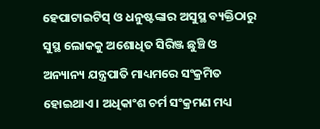ହେପାଟାଇଟିସ୍ ଓ ଧନୁଷ୍ଟଙ୍କାର ଅସୁସ୍ଥ ବ୍ୟକ୍ତିଠାରୁ ସୁସ୍ଥ ଲୋକକୁ ଅଶୋଧିତ ସିରିଞ୍ଜ ଛୁଞ୍ଚି ଓ ଅନ୍ୟାନ୍ୟ ଯନ୍ତ୍ରପାତି ମାଧ୍ୟମରେ ସଂକ୍ରମିତ ହୋଇଥାଏ । ଅଧିକାଂଶ ଚର୍ମ ସଂକ୍ରମଣ ମଧ୍ୟ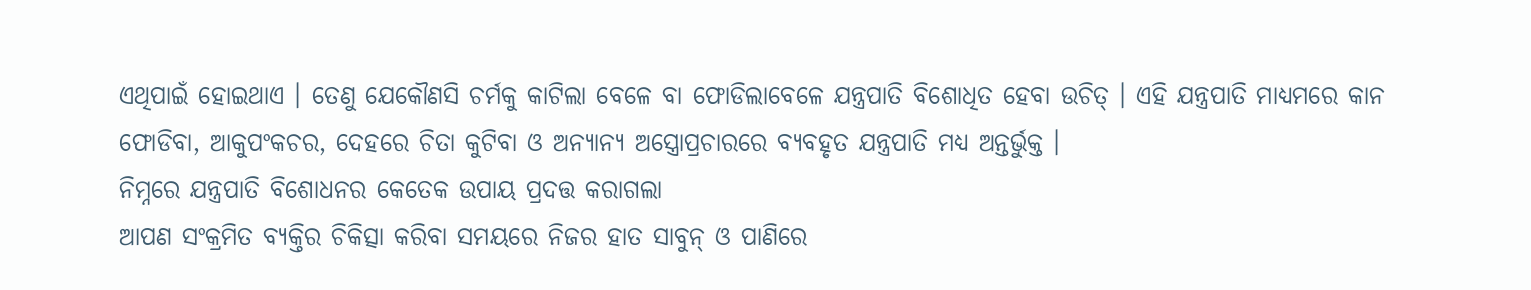ଏଥିପାଇଁ ହୋଇଥାଏ । ତେଣୁ ଯେକୌଣସି ଚର୍ମକୁ କାଟିଲା ବେଳେ ବା ଫୋଡିଲାବେଳେ ଯନ୍ତ୍ରପାତି ବିଶୋଧିତ ହେବା ଉଚିତ୍ । ଏହି ଯନ୍ତ୍ରପାତି ମାଧ୍ୟମରେ କାନ ଫୋଡିବା, ଆକୁପଂକଚର, ଦେହରେ ଚିତା କୁଟିବା ଓ ଅନ୍ୟାନ୍ୟ ଅସ୍ତ୍ରୋପ୍ରଚାରରେ ବ୍ୟବହୃତ ଯନ୍ତ୍ରପାତି ମଧ୍ୟ ଅନ୍ତର୍ଭୁକ୍ତ ।
ନିମ୍ନରେ ଯନ୍ତ୍ରପାତି ବିଶୋଧନର କେତେକ ଉପାୟ ପ୍ରଦତ୍ତ କରାଗଲା
ଆପଣ ସଂକ୍ରମିତ ବ୍ୟକ୍ତିର ଚିକିତ୍ସା କରିବା ସମୟରେ ନିଜର ହାତ ସାବୁନ୍ ଓ ପାଣିରେ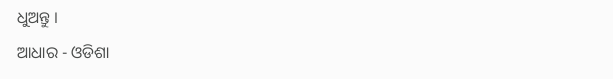ଧୁଅନ୍ତୁ ।
ଆଧାର - ଓଡିଶା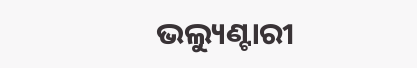ଭଲ୍ୟୁଣ୍ଟାରୀ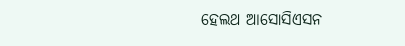ହେଲଥ ଆସୋସିଏସନ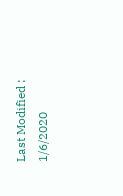Last Modified : 1/6/2020